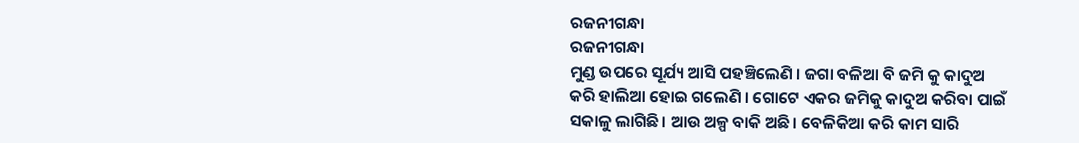ରଜନୀଗନ୍ଧା
ରଜନୀଗନ୍ଧା
ମୁଣ୍ଡ ଉପରେ ସୂର୍ଯ୍ୟ ଆସି ପହଞ୍ଚିଲେଣି । ଜଗା ବଳିଆ ବି ଜମି କୁ କାଦୁଅ କରି ହାଲିଆ ହୋଇ ଗଲେଣି । ଗୋଟେ ଏକର ଜମିକୁ କାଦୁଅ କରିବା ପାଇଁ ସକାଳୁ ଲାଗିଛି। ଆଉ ଅଳ୍ପ ବାକି ଅଛି। ବେଳିକିଆ କରି କାମ ସାରି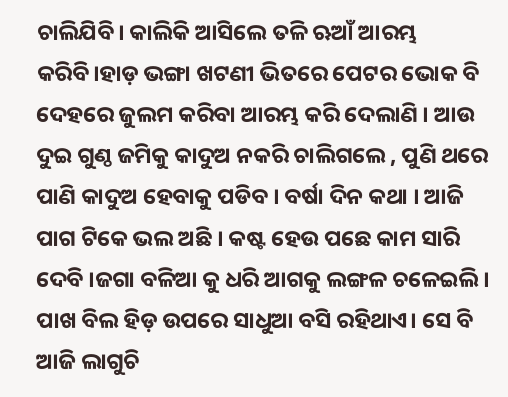ଚାଲିଯିବି। କାଲିକି ଆସିଲେ ତଳି ଋଆଁ ଆରମ୍ଭ କରିବି।ହାଡ଼ ଭଙ୍ଗା ଖଟଣୀ ଭିତରେ ପେଟର ଭୋକ ବି ଦେହରେ ଜୁଲମ କରିବା ଆରମ୍ଭ କରି ଦେଲାଣି । ଆଉ ଦୁଇ ଗୁଣ୍ଠ ଜମିକୁ କାଦୁଅ ନକରି ଚାଲିଗଲେ , ପୁଣି ଥରେ ପାଣି କାଦୁଅ ହେବାକୁ ପଡିବ । ବର୍ଷା ଦିନ କଥା । ଆଜି ପାଗ ଟିକେ ଭଲ ଅଛି । କଷ୍ଟ ହେଉ ପଛେ କାମ ସାରି ଦେବି ।ଜଗା ବଳିଆ କୁ ଧରି ଆଗକୁ ଲଙ୍ଗଳ ଚଳେଇଲି । ପାଖ ବିଲ ହିଡ଼ ଉପରେ ସାଧୁଆ ବସି ରହିଥାଏ। ସେ ବି ଆଜି ଲାଗୁଚି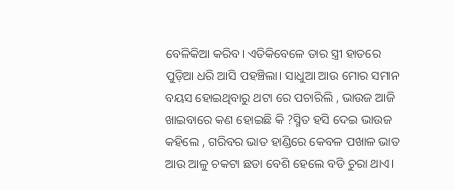ବେଳିକିଆ କରିବ। ଏତିକିବେଳେ ତାର ସ୍ତ୍ରୀ ହାତରେ ପୁଡ଼ିଆ ଧରି ଆସି ପହଞ୍ଚିଲା। ସାଧୁଆ ଆଉ ମୋର ସମାନ ବୟସ ହୋଇଥିବାରୁ ଥଟା ରେ ପଚାରିଲି , ଭାଉଜ ଆଜି ଖାଇବାରେ କଣ ହୋଇଛି କି ?ସ୍ମିତ ହସି ଦେଇ ଭାଉଜ କହିଲେ , ଗରିବର ଭାତ ହାଣ୍ଡିରେ କେବଳ ପଖାଳ ଭାତ ଆଉ ଆଳୁ ଚକଟା ଛଡା ବେଶି ହେଲେ ବଡି ଚୁରା ଥାଏ।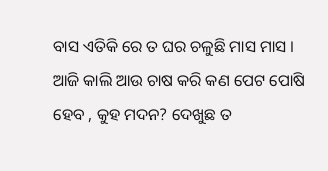ବାସ ଏତିକି ରେ ତ ଘର ଚଳୁଛି ମାସ ମାସ । ଆଜି କାଲି ଆଉ ଚାଷ କରି କଣ ପେଟ ପୋଷି ହେବ , କୁହ ମଦନ? ଦେଖୁଛ ତ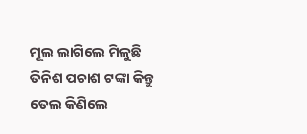ମୂଲ ଲାଗିଲେ ମିଳୁଛି ତିନିଶ ପଚାଶ ଟଙ୍କା କିନ୍ତୁ ତେଲ କିଣିଲେ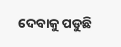ଦେବାକୁ ପଡୁଛି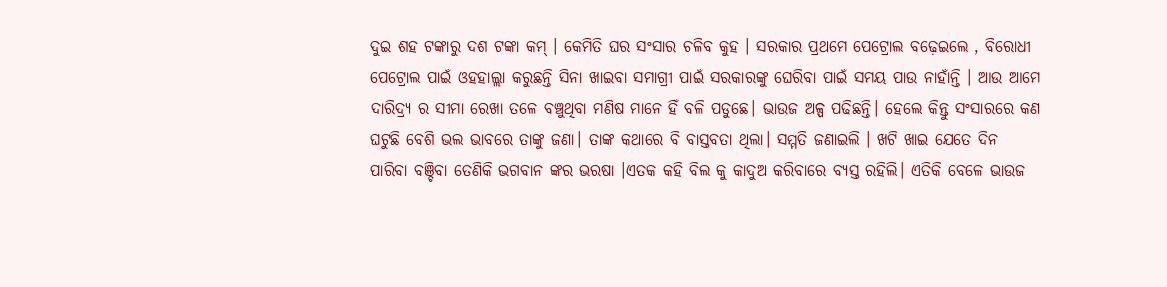ଦୁଇ ଶହ ଟଙ୍କାରୁ ଦଶ ଟଙ୍କା କମ୍ । କେମିତି ଘର ସଂସାର ଚଳିବ କୁହ । ସରକାର ପ୍ରଥମେ ପେଟ୍ରୋଲ ବଢ଼େଇଲେ , ବିରୋଧୀ ପେଟ୍ରୋଲ ପାଇଁ ଓହହାଲ୍ଲା କରୁଛନ୍ତି ସିନା ଖାଇବା ସମାଗ୍ରୀ ପାଇଁ ସରକାରଙ୍କୁ ଘେରିବା ପାଇଁ ସମୟ ପାଉ ନାହାଁନ୍ତି । ଆଉ ଆମେ ଦାରିଦ୍ର୍ୟ ର ସୀମା ରେଖା ତଳେ ବଞ୍ଚୁଥିବା ମଣିଷ ମାନେ ହିଁ ବଳି ପଡୁଛେ। ଭାଉଜ ଅଳ୍ପ ପଢିଛନ୍ତି। ହେଲେ କିନ୍ତୁ ସଂସାରରେ କଣ ଘଟୁଛି ବେଶି ଭଲ ଭାବରେ ତାଙ୍କୁ ଜଣା। ତାଙ୍କ କଥାରେ ବି ବାସ୍ତବତା ଥିଲା। ସମ୍ମତି ଜଣାଇଲି । ଖଟି ଖାଇ ଯେତେ ଦିନ ପାରିବା ବଞ୍ଚିବା ତେଣିକି ଭଗବାନ ଙ୍କର ଭରଷା ।ଏତକ କହି ବିଲ କୁ କାଦୁଅ କରିବାରେ ବ୍ୟସ୍ତ ରହିଲି। ଏତିକି ବେଳେ ଭାଉଜ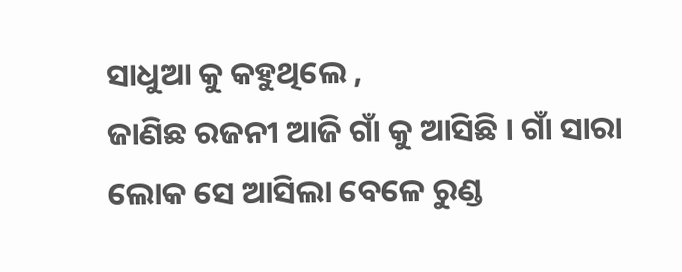ସାଧୁଆ କୁ କହୁଥିଲେ ,
ଜାଣିଛ ରଜନୀ ଆଜି ଗାଁ କୁ ଆସିଛି । ଗାଁ ସାରା ଲୋକ ସେ ଆସିଲା ବେଳେ ରୁଣ୍ଡ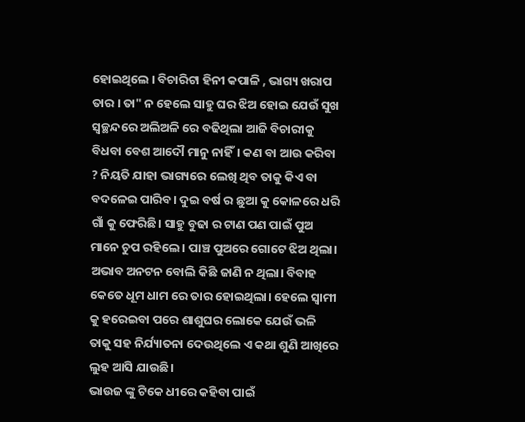ହୋଇଥିଲେ । ବିଚାରିଟା ହିନୀ କପାଳି , ଭାଗ୍ୟ ଖରାପ ତାର । ତା" ନ ହେଲେ ସାହୁ ଘର ଝିଅ ହୋଇ ଯେଉଁ ସୁଖ ସ୍ୱଚ୍ଛନ୍ଦରେ ଅଲିଅଳି ରେ ବଢିଥିଲା ଆଜି ବିଚାରୀକୁ ବିଧବା ବେଶ ଆଦୌ ମାନୁ ନାହିଁ। କଣ ବା ଆଉ କରିବା ? ନିୟତି ଯାହା ଭାଗ୍ୟରେ ଲେଖି ଥିବ ତାକୁ କିଏ ବା ବଦଳେଇ ପାରିବ। ଦୁଇ ବର୍ଷ ର ଛୁଆ କୁ କୋଳରେ ଧରି ଗାଁ କୁ ଫେରିଛି। ସାହୁ ବୁଢା ର ଟାଣ ପଣ ପାଇଁ ପୁଅ ମାନେ ଚୁପ ରହିଲେ । ପାଞ୍ଚ ପୁଅରେ ଗୋଟେ ଝିଅ ଥିଲା। ଅଭାବ ଅନଟନ ବୋଲି କିଛି ଜାଣି ନ ଥିଲା। ବିବାହ କେତେ ଧୂମ ଧାମ ରେ ତାର ହୋଇଥିଲା। ହେଲେ ସ୍ୱାମୀ କୁ ହରେଇବା ପରେ ଶାଶୁଘର ଲୋକେ ଯେଉଁ ଭଳି ତାକୁ ସହ ନିର୍ଯ୍ୟାତନା ଦେଉଥିଲେ ଏ କଥା ଶୁଣି ଆଖିରେ ଲୁହ ଆସି ଯାଉଛି।
ଭାଉଜ ଙ୍କୁ ଟିକେ ଧୀରେ କହିବା ପାଇଁ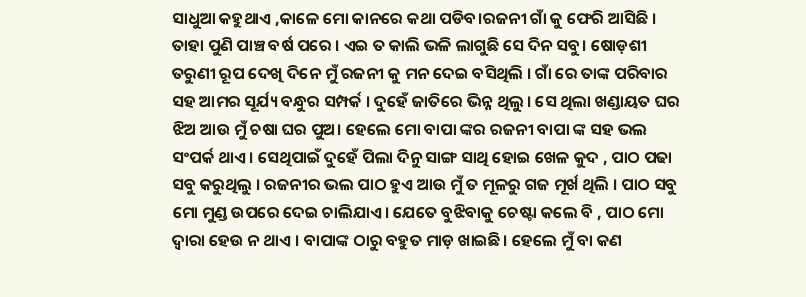ସାଧୁଆ କହୁଥାଏ ,କାଳେ ମୋ କାନରେ କଥା ପଡିବ।ରଜନୀ ଗାଁ କୁ ଫେରି ଆସିଛି । ତାହା ପୁଣି ପାଞ୍ଚ ବର୍ଷ ପରେ । ଏଇ ତ କାଲି ଭଳି ଲାଗୁଛି ସେ ଦିନ ସବୁ। ଷୋଡ଼ଶୀ ତରୁଣୀ ରୂପ ଦେଖି ଦିନେ ମୁଁ ରଜନୀ କୁ ମନ ଦେଇ ବସିଥିଲି । ଗାଁ ରେ ତାଙ୍କ ପରିବାର ସହ ଆମର ସୂର୍ଯ୍ୟ ବନ୍ଧୁର ସମ୍ପର୍କ । ଦୁହେଁ ଜାତିରେ ଭିନ୍ନ ଥିଲୁ । ସେ ଥିଲା ଖଣ୍ଡାୟତ ଘର ଝିଅ ଆଉ ମୁଁ ଚଷା ଘର ପୁଅ। ହେଲେ ମୋ ବାପା ଙ୍କର ରଜନୀ ବାପା ଙ୍କ ସହ ଭଲ ସଂପର୍କ ଥାଏ । ସେଥିପାଇଁ ଦୁହେଁ ପିଲା ଦିନୁ ସାଙ୍ଗ ସାଥି ହୋଇ ଖେଳ କୁଦ , ପାଠ ପଢା ସବୁ କରୁଥିଲୁ । ରଜନୀର ଭଲ ପାଠ ହୁଏ ଆଉ ମୁଁ ତ ମୂଳରୁ ଗଜ ମୂର୍ଖ ଥିଲି । ପାଠ ସବୁ ମୋ ମୁଣ୍ଡ ଉପରେ ଦେଇ ଚାଲିଯାଏ। ଯେତେ ବୁଝିବାକୁ ଚେଷ୍ଟା କଲେ ବି , ପାଠ ମୋ ଦ୍ୱାରା ହେଉ ନ ଥାଏ । ବାପାଙ୍କ ଠାରୁ ବହୁତ ମାଡ଼ ଖାଇଛି। ହେଲେ ମୁଁ ବା କଣ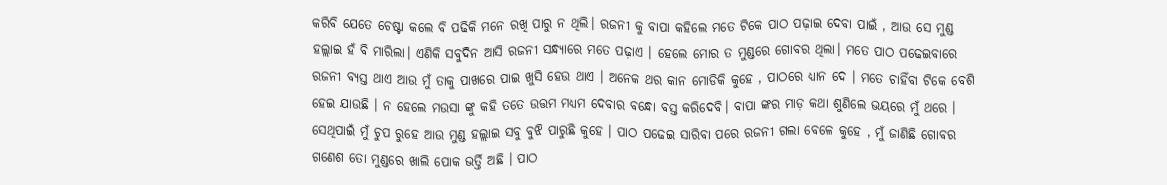କରିବି ଯେତେ ଚେଷ୍ଟା କଲେ ବି ପଢିକି ମନେ ରଖି ପାରୁ ନ ଥିଲି। ରଜନୀ କୁ ବାପା କହିଲେ ମତେ ଟିକେ ପାଠ ପଢ଼ାଇ ଦେବା ପାଇଁ , ଆଉ ସେ ମୁଣ୍ଡ ହଲ୍ଲାଇ ହଁ ବି ମାରିଲା। ଏଣିକି ସବୁଦିନ ଆସି ରଜନୀ ସନ୍ଧ୍ୟାରେ ମତେ ପଢ଼ାଏ । ହେଲେ ମୋର ତ ମୁଣ୍ଡରେ ଗୋବର ଥିଲା। ମତେ ପାଠ ପଢେଇବାରେ ରଜନୀ ବ୍ୟସ୍ତ ଥାଏ ଆଉ ମୁଁ ତାକୁ ପାଖରେ ପାଇ ଖୁସି ହେଉ ଥାଏ । ଅନେକ ଥର କାନ ମୋଡିକି କୁହେ , ପାଠରେ ଧ୍ୟାନ ଦେ । ମତେ ଚାହିଁବା ଟିକେ ବେଶି ହେଇ ଯାଉଛି । ନ ହେଲେ ମଉସା ଙ୍କୁ କହି ତତେ ଉତ୍ତମ ମଧ୍ୟମ ଦେବାର ବନ୍ଧୋ ବସ୍ତ କରିଦେବି। ବାପା ଙ୍କର ମାଡ଼ କଥା ଶୁଣିଲେ ଭୟରେ ମୁଁ ଥରେ । ସେଥିପାଇଁ ମୁଁ ଚୁପ ରୁହେ ଆଉ ମୁଣ୍ଡ ହଲ୍ଲାଇ ସବୁ ବୁଝି ପାରୁଛି କୁହେ । ପାଠ ପଢେଇ ସାରିବା ପରେ ରଜନୀ ଗଲା ବେଳେ କୁହେ , ମୁଁ ଜାଣିଛି ଗୋବର ଗଣେଶ ତୋ ମୁଣ୍ଡରେ ଖାଲି ପୋକ ଭର୍ତ୍ତି ଅଛି । ପାଠ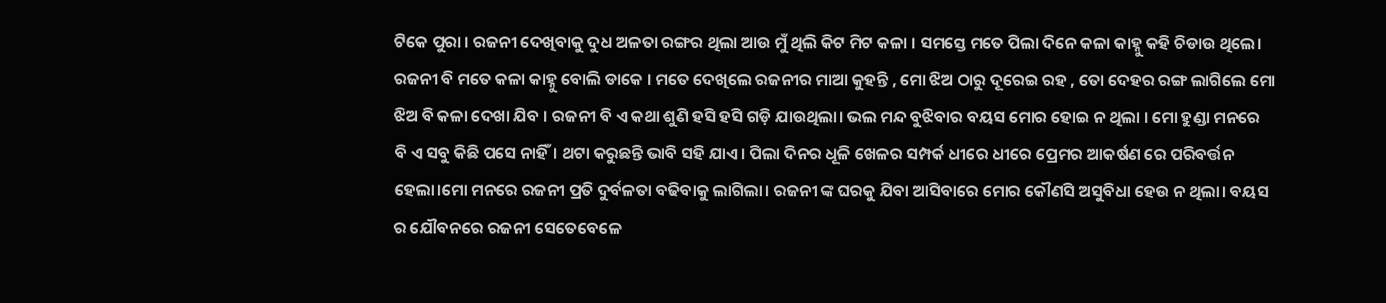ଟିକେ ପୁରା । ରଜନୀ ଦେଖିବାକୁ ଦୁଧ ଅଳତା ରଙ୍ଗର ଥିଲା ଆଉ ମୁଁ ଥିଲି କିଟ ମିଟ କଳା । ସମସ୍ତେ ମତେ ପିଲା ଦିନେ କଳା କାହ୍ନୁ କହି ଚିଡାଉ ଥିଲେ। ରଜନୀ ବି ମତେ କଳା କାହ୍ନୁ ବୋଲି ଡାକେ । ମତେ ଦେଖିଲେ ରଜନୀର ମାଆ କୁହନ୍ତି , ମୋ ଝିଅ ଠାରୁ ଦୂରେଇ ରହ , ତୋ ଦେହର ରଙ୍ଗ ଲାଗିଲେ ମୋ ଝିଅ ବି କଳା ଦେଖା ଯିବ । ରଜନୀ ବି ଏ କଥା ଶୁଣି ହସି ହସି ଗଡ଼ି ଯାଉଥିଲା। ଭଲ ମନ୍ଦ ବୁଝିବାର ବୟସ ମୋର ହୋଇ ନ ଥିଲା । ମୋ ହୁଣ୍ଡା ମନରେ ବି ଏ ସବୁ କିଛି ପସେ ନାହିଁ। ଥଟା କରୁଛନ୍ତି ଭାବି ସହି ଯାଏ। ପିଲା ଦିନର ଧୂଳି ଖେଳର ସମ୍ପର୍କ ଧୀରେ ଧୀରେ ପ୍ରେମର ଆକର୍ଷଣ ରେ ପରିବର୍ତ୍ତନ ହେଲା।ମୋ ମନରେ ରଜନୀ ପ୍ରତି ଦୁର୍ବଳତା ବଢିବାକୁ ଲାଗିଲା। ରଜନୀ ଙ୍କ ଘରକୁ ଯିବା ଆସିବାରେ ମୋର କୌଣସି ଅସୁବିଧା ହେଉ ନ ଥିଲା। ବୟସ ର ଯୌବନରେ ରଜନୀ ସେତେବେଳେ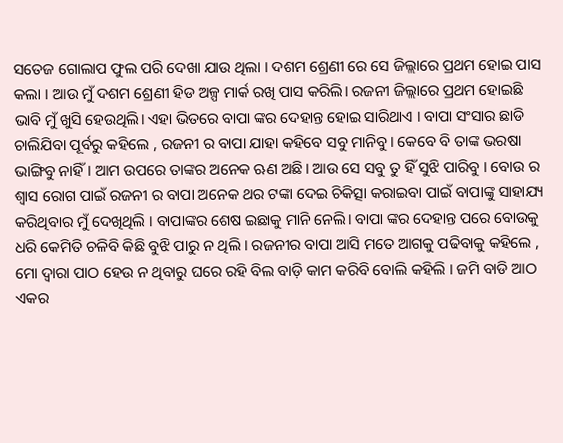ସତେଜ ଗୋଲାପ ଫୁଲ ପରି ଦେଖା ଯାଉ ଥିଲା । ଦଶମ ଶ୍ରେଣୀ ରେ ସେ ଜିଲ୍ଲାରେ ପ୍ରଥମ ହୋଇ ପାସ କଲା । ଆଉ ମୁଁ ଦଶମ ଶ୍ରେଣୀ ହିଡ ଅଳ୍ପ ମାର୍କ ରଖି ପାସ କରିଲି। ରଜନୀ ଜିଲ୍ଲାରେ ପ୍ରଥମ ହୋଇଛି ଭାବି ମୁଁ ଖୁସି ହେଉଥିଲି। ଏହା ଭିତରେ ବାପା ଙ୍କର ଦେହାନ୍ତ ହୋଇ ସାରିଥାଏ । ବାପା ସଂସାର ଛାଡି ଚାଲିଯିବା ପୂର୍ବରୁ କହିଲେ , ରଜନୀ ର ବାପା ଯାହା କହିବେ ସବୁ ମାନିବୁ। କେବେ ବି ତାଙ୍କ ଭରଷା ଭାଙ୍ଗିବୁ ନାହିଁ। ଆମ ଉପରେ ତାଙ୍କର ଅନେକ ଋଣ ଅଛି। ଆଉ ସେ ସବୁ ତୁ ହିଁ ସୁଝି ପାରିବୁ । ବୋଉ ର ଶ୍ବାସ ରୋଗ ପାଇଁ ରଜନୀ ର ବାପା ଅନେକ ଥର ଟଙ୍କା ଦେଇ ଚିକିତ୍ସା କରାଇବା ପାଇଁ ବାପାଙ୍କୁ ସାହାଯ୍ୟ କରିଥିବାର ମୁଁ ଦେଖିଥିଲି । ବାପାଙ୍କର ଶେଷ ଇଛାକୁ ମାନି ନେଲି। ବାପା ଙ୍କର ଦେହାନ୍ତ ପରେ ବୋଉକୁ ଧରି କେମିତି ଚଳିବି କିଛି ବୁଝି ପାରୁ ନ ଥିଲି । ରଜନୀର ବାପା ଆସି ମତେ ଆଗକୁ ପଢିବାକୁ କହିଲେ , ମୋ ଦ୍ୱାରା ପାଠ ହେଉ ନ ଥିବାରୁ ଘରେ ରହି ବିଲ ବାଡ଼ି କାମ କରିବି ବୋଲି କହିଲି । ଜମି ବାଡି ଆଠ ଏକର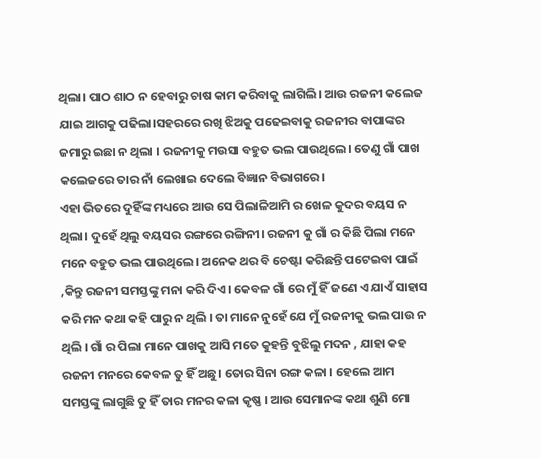ଥିଲା। ପାଠ ଶାଠ ନ ହେବାରୁ ଚାଷ କାମ କରିବାକୁ ଲାଗିଲି। ଆଉ ରଜନୀ କଲେଜ ଯାଇ ଆଗକୁ ପଢିଲା।ସହରରେ ରଖି ଝିଅକୁ ପଢେଇବାକୁ ରଜନୀର ବାପାଙ୍କର ଜମାରୁ ଇଛା ନ ଥିଲା । ରଜନୀକୁ ମଉସା ବହୁତ ଭଲ ପାଉଥିଲେ। ତେଣୁ ଗାଁ ପାଖ କଲେଜରେ ତାର ନାଁ ଲେଖାଇ ଦେଲେ ବିଜ୍ଞାନ ବିଭାଗରେ।
ଏହା ଭିତରେ ଦୁହିଁଙ୍କ ମଧ୍ୟରେ ଆଉ ସେ ପିଲାଳିଆମି ର ଖେଳ କୁଦର ବୟସ ନ ଥିଲା। ଦୁହେଁ ଥିଲୁ ବୟସର ରଙ୍ଗରେ ରଙ୍ଗିନୀ। ରଜନୀ କୁ ଗାଁ ର କିଛି ପିଲା ମନେ ମନେ ବହୁତ ଭଲ ପାଉଥିଲେ। ଅନେକ ଥର ବି ଚେଷ୍ଟା କରିଛନ୍ତି ପଟେଇବା ପାଇଁ ,କିନ୍ତୁ ରଜନୀ ସମସ୍ତଙ୍କୁ ମନା କରି ଦିଏ। କେବଳ ଗାଁ ରେ ମୁଁ ହିଁ ଜଣେ ଏ ଯାଏଁ ସାହାସ କରି ମନ କଥା କହି ପାରୁ ନ ଥିଲି । ତା ମାନେ ନୁହେଁ ଯେ ମୁଁ ରଜନୀକୁ ଭଲ ପାଉ ନ ଥିଲି । ଗାଁ ର ପିଲା ମାନେ ପାଖକୁ ଆସି ମତେ କୁହନ୍ତି ବୁଝିଲୁ ମଦନ , ଯାହା କହ ରଜନୀ ମନରେ କେବଳ ତୁ ହିଁ ଅଛୁ। ତୋର ସିନା ରଙ୍ଗ କଳା । ହେଲେ ଆମ ସମସ୍ତଙ୍କୁ ଲାଗୁଛି ତୁ ହିଁ ତାର ମନର କଳା କୃଷ୍ଣ । ଆଉ ସେମାନଙ୍କ କଥା ଶୁଣି ମୋ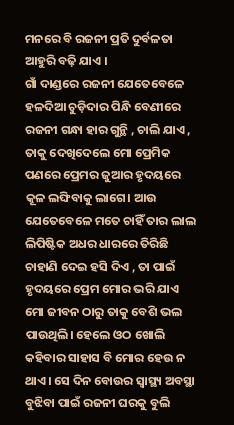ମନରେ ବି ରଜନୀ ପ୍ରତି ଦୁର୍ବଳତା ଆହୁରି ବଢ଼ି ଯାଏ ।
ଗାଁ ଦାଣ୍ଡରେ ରଜନୀ ଯେତେବେଳେ ହଳଦିଆ ଚୁଡ଼ିଦାର ପିନ୍ଧି ବେଣୀରେ ରଜନୀ ଗନ୍ଧା ହାର ଗୁନ୍ଥି , ଚାଲି ଯାଏ , ତାକୁ ଦେଖିଦେଲେ ମୋ ପ୍ରେମିକ ପଣରେ ପ୍ରେମର ଜୁଆର ହୃଦୟରେ କୂଳ ଲଙ୍ଘିବାକୁ ଲାଗେ। ଆଉ ଯେତେବେଳେ ମତେ ଚାହିଁ ତାର ଲାଲ ଲିପିଷ୍ଟିକ ଅଧର ଧାରରେ ତିରିଛି ଚାହାଣି ଦେଇ ହସି ଦିଏ , ତା ପାଇଁ ହୃଦୟରେ ପ୍ରେମ ମୋର ଭରି ଯାଏ
ମୋ ଜୀବନ ଠାରୁ ତାକୁ ବେଶି ଭଲ ପାଉଥିଲି। ହେଲେ ଓଠ ଖୋଲି କହିବାର ସାହାସ ବି ମୋର ହେଉ ନ ଥାଏ। ସେ ଦିନ ବୋଉର ସ୍ୱାସ୍ଥ୍ୟ ଅବସ୍ଥା ବୁଝିବା ପାଇଁ ରଜନୀ ଘରକୁ ବୁଲି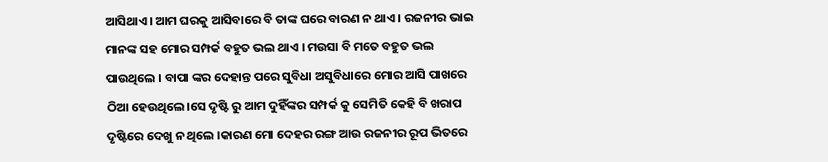ଆସିଥାଏ। ଆମ ଘରକୁ ଆସିବାରେ ବି ତାଙ୍କ ଘରେ ବାରଣ ନ ଥାଏ । ରଜନୀର ଭାଇ ମାନଙ୍କ ସହ ମୋର ସମ୍ପର୍କ ବହୁତ ଭଲ ଥାଏ । ମଉସା ବି ମତେ ବହୁତ ଭଲ ପାଉଥିଲେ । ବାପା ଙ୍କର ଦେହାନ୍ତ ପରେ ସୁବିଧା ଅସୁବିଧାରେ ମୋର ଆସି ପାଖରେ ଠିଆ ହେଉଥିଲେ।ସେ ଦୃଷ୍ଟି ରୁ ଆମ ଦୁହିଁଙ୍କର ସମ୍ପର୍କ କୁ ସେମିତି କେହି ବି ଖରାପ ଦୃଷ୍ଟିରେ ଦେଖୁ ନ ଥିଲେ ।କାରଣ ମୋ ଦେହର ରଙ୍ଗ ଆଉ ରଜନୀର ରୂପ ଭିତରେ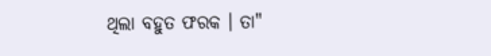ଥିଲା ବହୁତ ଫରକ । ତା"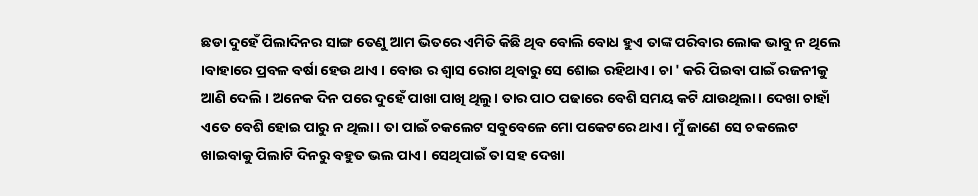ଛଡା ଦୁହେଁ ପିଲାଦିନର ସାଙ୍ଗ ତେଣୁ ଆମ ଭିତରେ ଏମିତି କିଛି ଥିବ ବୋଲି ବୋଧ ହୁଏ ତାଙ୍କ ପରିବାର ଲୋକ ଭାବୁ ନ ଥିଲେ ।ବାହାରେ ପ୍ରବଳ ବର୍ଷା ହେଉ ଥାଏ । ବୋଉ ର ଶ୍ଵାସ ରୋଗ ଥିବାରୁ ସେ ଶୋଇ ରହିଥାଏ। ଚା ' କରି ପିଇବା ପାଇଁ ରଜନୀକୁ ଆଣି ଦେଲି । ଅନେକ ଦିନ ପରେ ଦୁହେଁ ପାଖା ପାଖି ଥିଲୁ। ତାର ପାଠ ପଢାରେ ବେଶି ସମୟ କଟି ଯାଉଥିଲା। ଦେଖା ଚାହାଁ ଏତେ ବେଶି ହୋଇ ପାରୁ ନ ଥିଲା। ତା ପାଇଁ ଚକଲେଟ ସବୁବେଳେ ମୋ ପକେଟରେ ଥାଏ। ମୁଁ ଜାଣେ ସେ ଚକଲେଟ ଖାଇବାକୁ ପିଲାଟି ଦିନରୁ ବହୁତ ଭଲ ପାଏ। ସେଥିପାଇଁ ତା ସହ ଦେଖା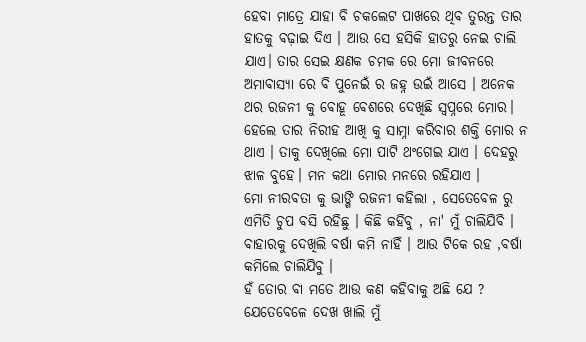ହେବା ମାତ୍ରେ ଯାହା ବି ଚକଲେଟ ପାଖରେ ଥିବ ତୁରନ୍ତ ତାର ହାତକୁ ବଢ଼ାଇ ଦିଏ । ଆଉ ସେ ହସିକି ହାତରୁ ନେଇ ଚାଲି ଯାଏ। ତାର ସେଇ କ୍ଷଣକ ଚମକ ରେ ମୋ ଜୀବନରେ ଅମାବାସ୍ୟା ରେ ବି ପୁନେଇଁ ର ଜହ୍ନ ଉଇଁ ଆସେ । ଅନେକ ଥର ରଜନୀ କୁ ବୋହୂ ବେଶରେ ଦେଖିଛି ସ୍ୱପ୍ନରେ ମୋର। ହେଲେ ତାର ନିରୀହ ଆଖି କୁ ସାମ୍ନା କରିବାର ଶକ୍ତି ମୋର ନ ଥାଏ । ତାକୁ ଦେଖିଲେ ମୋ ପାଟି ଥଂଗେଇ ଯାଏ । ଦେହରୁ ଝାଳ ବୁହେ। ମନ କଥା ମୋର ମନରେ ରହିଯାଏ ।
ମୋ ନୀରବତା କୁ ଭାଙ୍ଗି ରଜନୀ କହିଲା , ସେତେବେଳ ରୁ ଏମିତି ଚୁପ ବସି ରହିଛୁ । କିଛି କହିବୁ , ନା' ମୁଁ ଚାଲିଯିବି ।
ବାହାରକୁ ଦେଖିଲି ବର୍ଷା କମି ନାହିଁ । ଆଉ ଟିକେ ରହ ,ବର୍ଷା କମିଲେ ଚାଲିଯିବୁ ।
ହଁ ତୋର ବା ମତେ ଆଉ କଣ କହିବାକୁ ଅଛି ଯେ ? ଯେତେବେଳେ ଦେଖ ଖାଲି ମୁଁ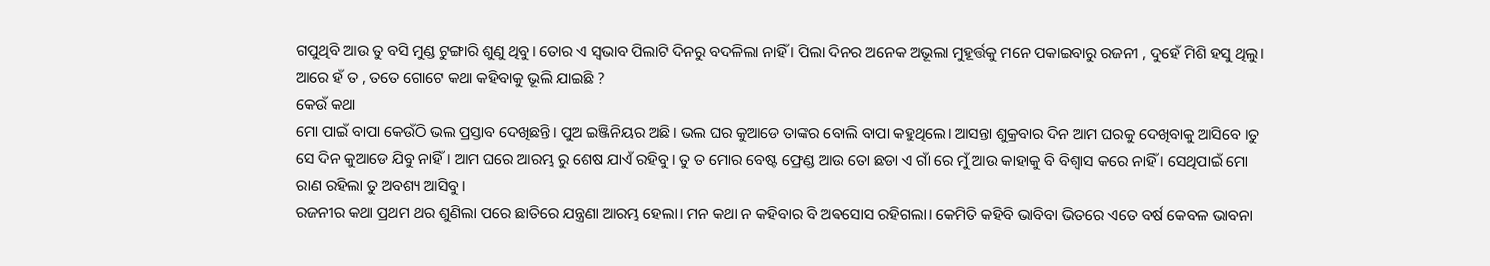ଗପୁଥିବି ଆଉ ତୁ ବସି ମୁଣ୍ଡ ଟୁଙ୍ଗାରି ଶୁଣୁ ଥିବୁ। ତୋର ଏ ସ୍ଵଭାବ ପିଲାଟି ଦିନରୁ ବଦଳିଲା ନାହିଁ । ପିଲା ଦିନର ଅନେକ ଅଭୂଲା ମୁହୂର୍ତ୍ତକୁ ମନେ ପକାଇବାରୁ ରଜନୀ , ଦୁହେଁ ମିଶି ହସୁ ଥିଲୁ।
ଆରେ ହଁ ତ , ତତେ ଗୋଟେ କଥା କହିବାକୁ ଭୂଲି ଯାଇଛି ?
କେଉଁ କଥା
ମୋ ପାଇଁ ବାପା କେଉଁଠି ଭଲ ପ୍ରସ୍ତାବ ଦେଖିଛନ୍ତି। ପୁଅ ଇଞ୍ଜିନିୟର ଅଛି। ଭଲ ଘର କୁଆଡେ ତାଙ୍କର ବୋଲି ବାପା କହୁଥିଲେ। ଆସନ୍ତା ଶୁକ୍ରବାର ଦିନ ଆମ ଘରକୁ ଦେଖିବାକୁ ଆସିବେ ।ତୁ ସେ ଦିନ କୁଆଡେ ଯିବୁ ନାହିଁ। ଆମ ଘରେ ଆରମ୍ଭ ରୁ ଶେଷ ଯାଏଁ ରହିବୁ। ତୁ ତ ମୋର ବେଷ୍ଟ ଫ୍ରେଣ୍ଡ ଆଉ ତୋ ଛଡା ଏ ଗାଁ ରେ ମୁଁ ଆଉ କାହାକୁ ବି ବିଶ୍ୱାସ କରେ ନାହିଁ । ସେଥିପାଇଁ ମୋ ରାଣ ରହିଲା ତୁ ଅବଶ୍ୟ ଆସିବୁ।
ରଜନୀର କଥା ପ୍ରଥମ ଥର ଶୁଣିଲା ପରେ ଛାତିରେ ଯନ୍ତ୍ରଣା ଆରମ୍ଭ ହେଲା। ମନ କଥା ନ କହିବାର ବି ଅଵସୋସ ରହିଗଲା। କେମିତି କହିବି ଭାବିବା ଭିତରେ ଏତେ ବର୍ଷ କେବଳ ଭାବନା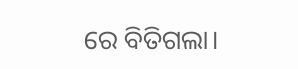ରେ ବିତିଗଲା।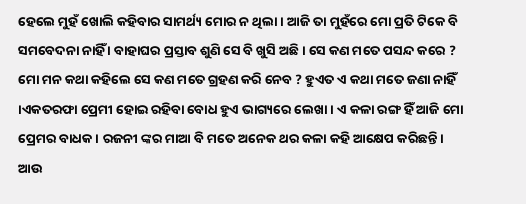ହେଲେ ମୁହଁ ଖୋଲି କହିବାର ସାମର୍ଥ୍ୟ ମୋର ନ ଥିଲା। ଆଜି ତା ମୁହଁରେ ମୋ ପ୍ରତି ଟିକେ ବି ସମବେଦନା ନାହିଁ । ବାହାଘର ପ୍ରସ୍ତାବ ଶୁଣି ସେ ବି ଖୁସି ଅଛି। ସେ କଣ ମତେ ପସନ୍ଦ କରେ ? ମୋ ମନ କଥା କହିଲେ ସେ କଣ ମତେ ଗ୍ରହଣ କରି ନେବ ? ହୁଏତ ଏ କଥା ମତେ ଜଣା ନାହିଁ ।ଏକତରଫା ପ୍ରେମୀ ହୋଇ ରହିବା ବୋଧ ହୁଏ ଭାଗ୍ୟରେ ଲେଖା । ଏ କଳା ରଙ୍ଗ ହିଁ ଆଜି ମୋ ପ୍ରେମର ବାଧକ । ରଜନୀ ଙ୍କର ମାଆ ବି ମତେ ଅନେକ ଥର କଳା କହି ଆକ୍ଷେପ କରିଛନ୍ତି। ଆଉ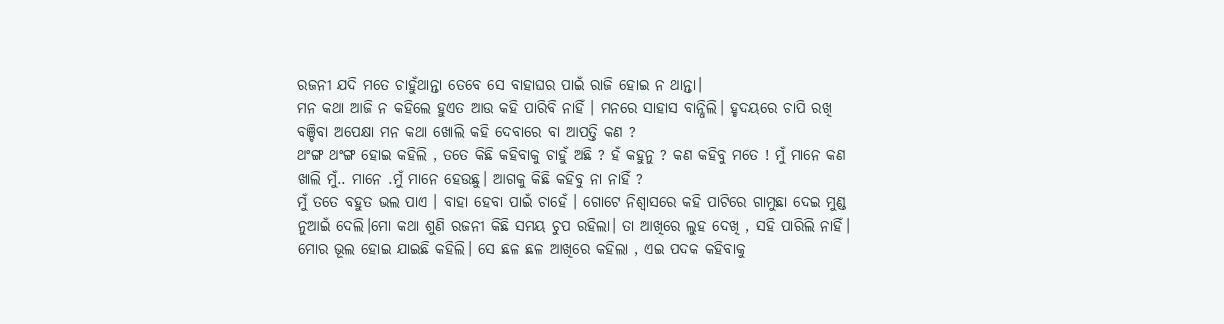ରଜନୀ ଯଦି ମତେ ଚାହୁଁଥାନ୍ତା ତେବେ ସେ ବାହାଘର ପାଇଁ ରାଜି ହୋଇ ନ ଥାନ୍ତା।
ମନ କଥା ଆଜି ନ କହିଲେ ହୁଏତ ଆଉ କହି ପାରିବି ନାହିଁ । ମନରେ ସାହାସ ବାନ୍ଧିଲି। ହୃଦୟରେ ଚାପି ରଖି ବଞ୍ଚିବା ଅପେକ୍ଷା ମନ କଥା ଖୋଲି କହି ଦେବାରେ ବା ଆପତ୍ତି କଣ ?
ଥଂଙ୍ଗ ଥଂଙ୍ଗ ହୋଇ କହିଲି , ତତେ କିଛି କହିବାକୁ ଚାହୁଁ ଅଛି ? ହଁ କହୁନୁ ? କଣ କହିବୁ ମତେ ! ମୁଁ ମାନେ କଣ ଖାଲି ମୁଁ.. ମାନେ .ମୁଁ ମାନେ ହେଉଛୁ। ଆଗକୁ କିଛି କହିବୁ ନା ନାହିଁ ?
ମୁଁ ତତେ ବହୁତ ଭଲ ପାଏ । ବାହା ହେବା ପାଇଁ ଚାହେଁ । ଗୋଟେ ନିଶ୍ୱାସରେ କହି ପାଟିରେ ଗାମୁଛା ଦେଇ ମୁଣ୍ଡ ନୁଆଇଁ ଦେଲି।ମୋ କଥା ଶୁଣି ରଜନୀ କିଛି ସମୟ ଚୁପ ରହିଲା। ତା ଆଖିରେ ଲୁହ ଦେଖି , ସହି ପାରିଲି ନାହିଁ। ମୋର ଭୂଲ ହୋଇ ଯାଇଛି କହିଲି। ସେ ଛଳ ଛଳ ଆଖିରେ କହିଲା , ଏଇ ପଦକ କହିବାକୁ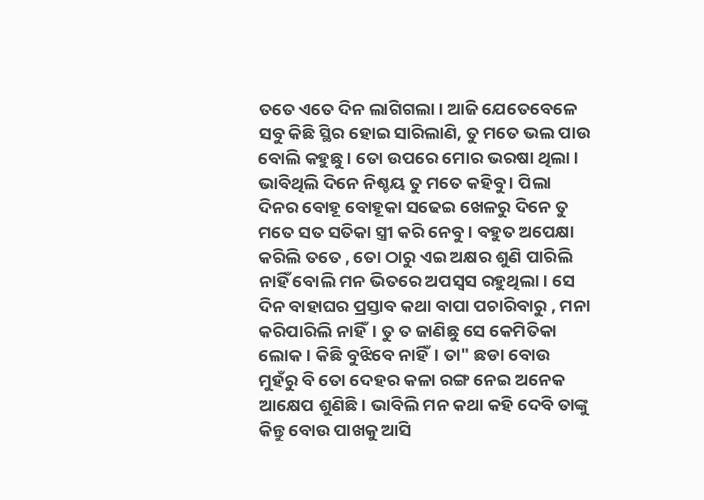ତତେ ଏତେ ଦିନ ଲାଗିଗଲା। ଆଜି ଯେତେବେଳେ ସବୁ କିଛି ସ୍ଥିର ହୋଇ ସାରିଲାଣି, ତୁ ମତେ ଭଲ ପାଉ ବୋଲି କହୁଛୁ । ତୋ ଉପରେ ମୋର ଭରଷା ଥିଲା । ଭାବିଥିଲି ଦିନେ ନିଶ୍ଚୟ ତୁ ମତେ କହିବୁ । ପିଲା ଦିନର ବୋହୂ ବୋହୂକା ସଢେଇ ଖେଳରୁ ଦିନେ ତୁ ମତେ ସତ ସତିକା ସ୍ତ୍ରୀ କରି ନେବୁ । ବହୁତ ଅପେକ୍ଷା କରିଲି ତତେ , ତୋ ଠାରୁ ଏଇ ଅକ୍ଷର ଶୁଣି ପାରିଲି ନାହିଁ ବୋଲି ମନ ଭିତରେ ଅପସ୍ୱସ ରହୁଥିଲା। ସେ ଦିନ ବାହାଘର ପ୍ରସ୍ତାବ କଥା ବାପା ପଚାରିବାରୁ , ମନା କରିପାରିଲି ନାହିଁ। ତୁ ତ ଜାଣିଛୁ ସେ କେମିତିକା ଲୋକ। କିଛି ବୁଝିବେ ନାହିଁ। ତା" ଛଡା ବୋଉ ମୁହଁରୁ ବି ତୋ ଦେହର କଳା ରଙ୍ଗ ନେଇ ଅନେକ ଆକ୍ଷେପ ଶୁଣିଛି। ଭାବିଲି ମନ କଥା କହି ଦେବି ତାଙ୍କୁ କିନ୍ତୁ ବୋଉ ପାଖକୁ ଆସି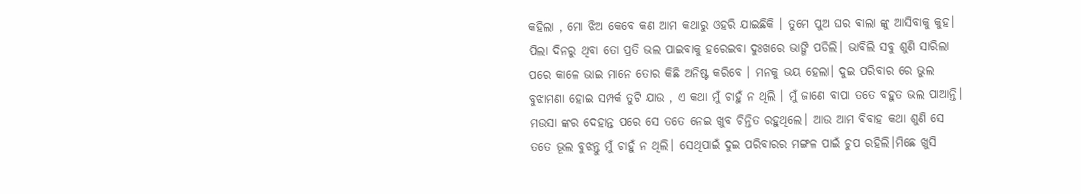କହିଲା , ମୋ ଝିଅ କେବେ କଣ ଆମ କଥାରୁ ଓହରି ଯାଇଛିକି । ତୁମେ ପୁଅ ଘର ଵାଲା ଙ୍କୁ ଆସିବାକୁ କୁହ।
ପିଲା ଦିନରୁ ଥିବା ତୋ ପ୍ରତି ଭଲ ପାଇବାକୁ ହରେଇବା ଦୁଃଖରେ ଭାଙ୍ଗି ପଡିଲି। ଭାବିଲି ସବୁ ଶୁଣି ସାରିଲା ପରେ କାଳେ ଭାଇ ମାନେ ତୋର କିଛି ଅନିଷ୍ଟ କରିବେ । ମନକୁ ଭୟ ହେଲା। ଦୁଇ ପରିବାର ରେ ଭୁଲ ବୁଝାମଣା ହୋଇ ସମ୍ପର୍କ ତୁଟି ଯାଉ , ଏ କଥା ମୁଁ ଚାହୁଁ ନ ଥିଲି । ମୁଁ ଜାଣେ ବାପା ତତେ ବହୁତ ଭଲ ପାଆନ୍ତି। ମଉସା ଙ୍କର ଦେହାନ୍ତ ପରେ ସେ ତତେ ନେଇ ଖୁବ ଚିନ୍ତିତ ରହୁଥିଲେ। ଆଉ ଆମ ବିବାହ କଥା ଶୁଣି ସେ ତତେ ଭୂଲ ବୁଝନ୍ତୁ ମୁଁ ଚାହୁଁ ନ ଥିଲି। ସେଥିପାଇଁ ଦୁଇ ପରିବାରର ମଙ୍ଗଳ ପାଇଁ ଚୁପ ରହିଲି।ମିଛେ ଖୁସି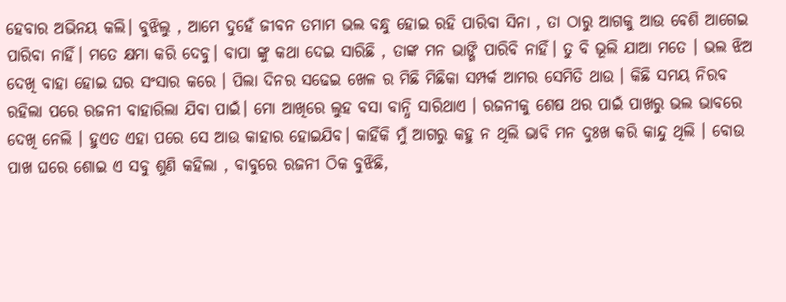ହେବାର ଅଭିନୟ କଲି। ବୁଝିଲୁ , ଆମେ ଦୁହେଁ ଜୀବନ ତମାମ ଭଲ ବନ୍ଧୁ ହୋଇ ରହି ପାରିବା ସିନା , ତା ଠାରୁ ଆଗକୁ ଆଉ ବେଶି ଆଗେଇ ପାରିବା ନାହିଁ। ମତେ କ୍ଷମା କରି ଦେବୁ। ବାପା ଙ୍କୁ କଥା ଦେଇ ସାରିଛି , ତାଙ୍କ ମନ ଭାଙ୍ଗି ପାରିବି ନାହିଁ। ତୁ ବି ଭୂଲି ଯାଆ ମତେ । ଭଲ ଝିଅ ଦେଖି ବାହା ହୋଇ ଘର ସଂସାର କରେ । ପିଲା ଦିନର ସଢେଇ ଖେଳ ର ମିଛି ମିଛିକା ସମ୍ପର୍କ ଆମର ସେମିତି ଥାଉ । କିଛି ସମୟ ନିରବ ରହିଲା ପରେ ରଜନୀ ବାହାରିଲା ଯିବା ପାଇଁ। ମୋ ଆଖିରେ ଲୁହ ବସା ବାନ୍ଧି ସାରିଥାଏ । ରଜନୀକୁ ଶେଷ ଥର ପାଇଁ ପାଖରୁ ଭଲ ଭାବରେ ଦେଖି ନେଲି । ହୁଏତ ଏହା ପରେ ସେ ଆଉ କାହାର ହୋଇଯିବ। କାହିଁକି ମୁଁ ଆଗରୁ କହୁ ନ ଥିଲି ଭାବି ମନ ଦୁଃଖ କରି କାନ୍ଦୁ ଥିଲି । ବୋଉ ପାଖ ଘରେ ଶୋଇ ଏ ସବୁ ଶୁଣି କହିଲା , ବାବୁରେ ରଜନୀ ଠିକ ବୁଝିଛି,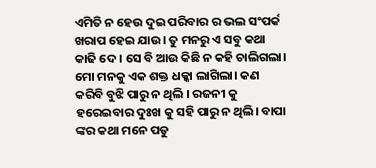ଏମିତି ନ ହେଉ ଦୁଇ ପରିବାର ର ଭଲ ସଂପର୍କ ଖରାପ ହେଇ ଯାଉ। ତୁ ମନରୁ ଏ ସବୁ କଥା କାଢି ଦେ । ସେ ବି ଆଉ କିଛି ନ କହି ଚାଲିଗଲା। ମୋ ମନକୁ ଏକ ଶକ୍ତ ଧକ୍କା ଲାଗିଲା। କଣ କରିବି ବୁଝି ପାରୁ ନ ଥିଲି । ରଜନୀ କୁ ହରେଇବାର ଦୁଃଖ କୁ ସହି ପାରୁ ନ ଥିଲି। ବାପା ଙ୍କର କଥା ମନେ ପଡୁ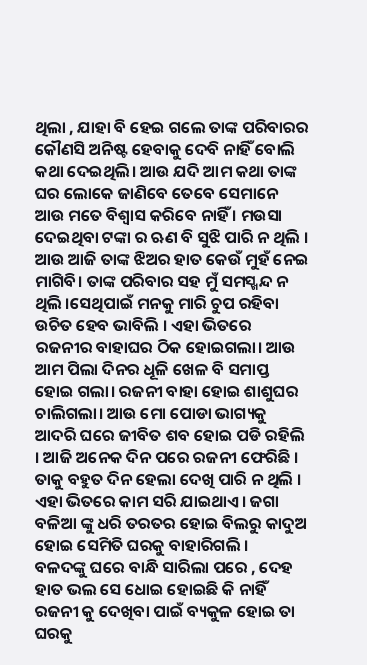ଥିଲା , ଯାହା ବି ହେଇ ଗଲେ ତାଙ୍କ ପରିବାରର କୌଣସି ଅନିଷ୍ଟ ହେବାକୁ ଦେବି ନାହିଁ ବୋଲି କଥା ଦେଇଥିଲି। ଆଉ ଯଦି ଆମ କଥା ତାଙ୍କ ଘର ଲୋକେ ଜାଣିବେ ତେବେ ସେମାନେ ଆଉ ମତେ ବିଶ୍ୱାସ କରିବେ ନାହିଁ । ମଉସା ଦେଇଥିବା ଟଙ୍କା ର ଋଣ ବି ସୁଝି ପାରି ନ ଥିଲି । ଆଉ ଆଜି ତାଙ୍କ ଝିଅର ହାତ କେଉଁ ମୁହଁ ନେଇ ମାଗିବି। ତାଙ୍କ ପରିବାର ସହ ମୁଁ ସମସ୍ଖନ୍ଦ ନ ଥିଲି ।ସେଥିପାଇଁ ମନକୁ ମାରି ଚୁପ ରହିବା ଉଚିତ ହେବ ଭାବିଲି । ଏହା ଭିତରେ ରଜନୀର ବାହାଘର ଠିକ ହୋଇଗଲା। ଆଉ ଆମ ପିଲା ଦିନର ଧୂଳି ଖେଳ ବି ସମାପ୍ତ ହୋଇ ଗଲା। ରଜନୀ ବାହା ହୋଇ ଶାଶୁଘର ଚାଲିଗଲା। ଆଉ ମୋ ପୋଡା ଭାଗ୍ୟକୁ ଆଦରି ଘରେ ଜୀବିତ ଶବ ହୋଇ ପଡି ରହିଲି । ଆଜି ଅନେକ ଦିନ ପରେ ରଜନୀ ଫେରିଛି । ତାକୁ ବହୁତ ଦିନ ହେଲା ଦେଖି ପାରି ନ ଥିଲି । ଏହା ଭିତରେ କାମ ସରି ଯାଇଥାଏ। ଜଗା ବଳିଆ ଙ୍କୁ ଧରି ତରତର ହୋଇ ବିଲରୁ କାଦୁଅ ହୋଇ ସେମିତି ଘରକୁ ବାହାରିଗଲି ।
ବଳଦଙ୍କୁ ଘରେ ବାନ୍ଧି ସାରିଲା ପରେ , ଦେହ ହାତ ଭଲ ସେ ଧୋଇ ହୋଇଛି କି ନାହିଁ ରଜନୀ କୁ ଦେଖିବା ପାଇଁ ବ୍ୟକୁଳ ହୋଇ ତା ଘରକୁ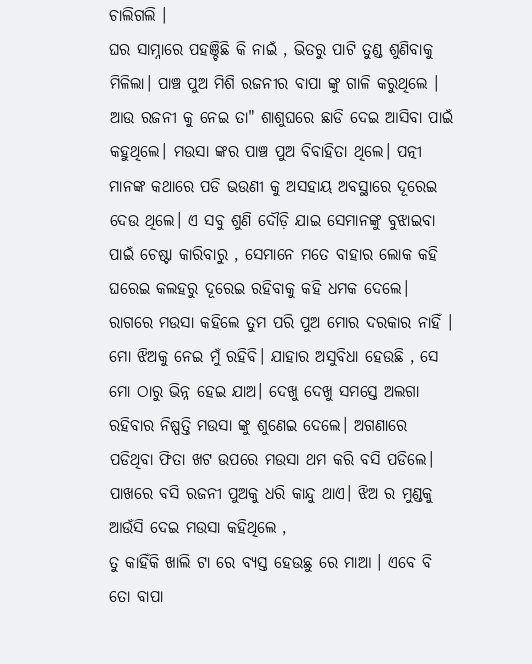ଚାଲିଗଲି ।
ଘର ସାମ୍ନାରେ ପହଞ୍ଚିଛି କି ନାଇଁ , ଭିତରୁ ପାଟି ତୁଣ୍ଡ ଶୁଣିବାକୁ ମିଳିଲା। ପାଞ୍ଚ ପୁଅ ମିଶି ରଜନୀର ବାପା ଙ୍କୁ ଗାଳି କରୁଥିଲେ । ଆଉ ରଜନୀ କୁ ନେଇ ତା" ଶାଶୁଘରେ ଛାଡି ଦେଇ ଆସିବା ପାଇଁ କହୁଥିଲେ। ମଉସା ଙ୍କର ପାଞ୍ଚ ପୁଅ ବିବାହିତା ଥିଲେ। ପତ୍ନୀ ମାନଙ୍କ କଥାରେ ପଡି ଭଉଣୀ କୁ ଅସହାୟ ଅବସ୍ଥାରେ ଦୂରେଇ ଦେଉ ଥିଲେ। ଏ ସବୁ ଶୁଣି ଦୌଡ଼ି ଯାଇ ସେମାନଙ୍କୁ ବୁଝାଇବା ପାଇଁ ଚେଷ୍ଟା କାରିବାରୁ , ସେମାନେ ମତେ ବାହାର ଲୋକ କହି ଘରେଇ କଲହରୁ ଦୂରେଇ ରହିବାକୁ କହି ଧମକ ଦେଲେ। ରାଗରେ ମଉସା କହିଲେ ତୁମ ପରି ପୁଅ ମୋର ଦରକାର ନାହିଁ । ମୋ ଝିଅକୁ ନେଇ ମୁଁ ରହିବି। ଯାହାର ଅସୁବିଧା ହେଉଛି , ସେ ମୋ ଠାରୁ ଭିନ୍ନ ହେଇ ଯାଅ। ଦେଖୁ ଦେଖୁ ସମସ୍ତେ ଅଲଗା ରହିବାର ନିଷ୍ପତ୍ତି ମଉସା ଙ୍କୁ ଶୁଣେଇ ଦେଲେ। ଅଗଣାରେ ପଡିଥିବା ଫିତା ଖଟ ଉପରେ ମଉସା ଥମ କରି ବସି ପଡିଲେ। ପାଖରେ ବସି ରଜନୀ ପୁଅକୁ ଧରି କାନ୍ଦୁ ଥାଏ। ଝିଅ ର ମୁଣ୍ଡକୁ ଆଉଁସି ଦେଇ ମଉସା କହିଥିଲେ ,
ତୁ କାହିଁକି ଖାଲି ଟା ରେ ବ୍ୟସ୍ତ ହେଉଛୁ ରେ ମାଆ । ଏବେ ବି ତୋ ବାପା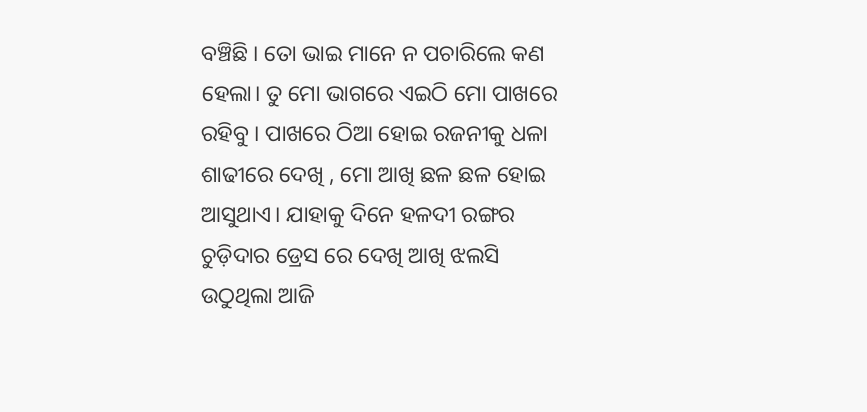ବଞ୍ଚିଛି । ତୋ ଭାଇ ମାନେ ନ ପଚାରିଲେ କଣ ହେଲା। ତୁ ମୋ ଭାଗରେ ଏଇଠି ମୋ ପାଖରେ ରହିବୁ । ପାଖରେ ଠିଆ ହୋଇ ରଜନୀକୁ ଧଳା ଶାଢୀରେ ଦେଖି , ମୋ ଆଖି ଛଳ ଛଳ ହୋଇ ଆସୁଥାଏ। ଯାହାକୁ ଦିନେ ହଳଦୀ ରଙ୍ଗର ଚୁଡ଼ିଦାର ଡ୍ରେସ ରେ ଦେଖି ଆଖି ଝଲସି ଉଠୁଥିଲା ଆଜି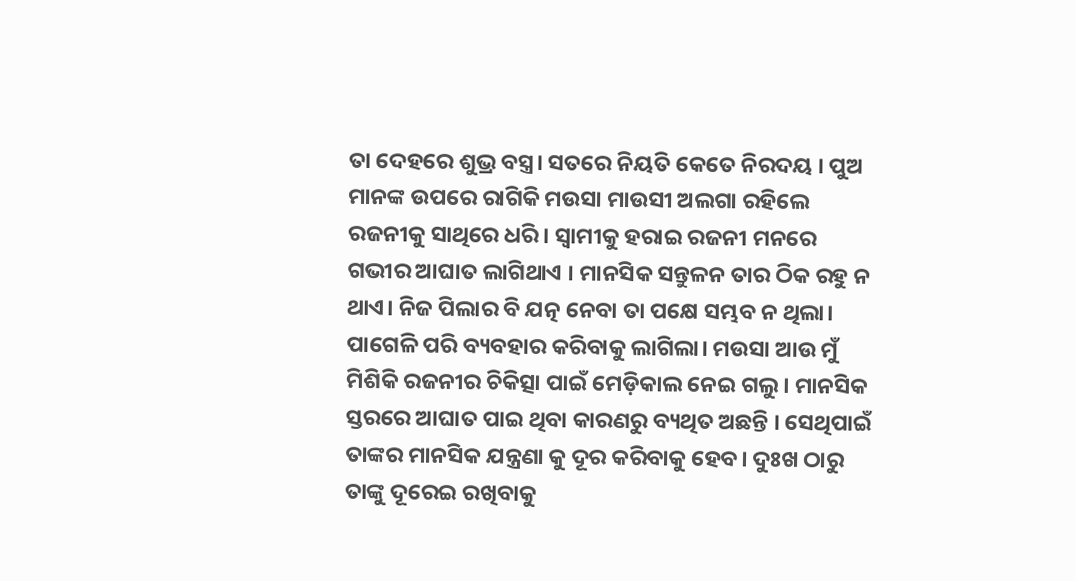ତା ଦେହରେ ଶୁଭ୍ର ବସ୍ତ୍ର। ସତରେ ନିୟତି କେତେ ନିରଦୟ । ପୁଅ ମାନଙ୍କ ଉପରେ ରାଗିକି ମଉସା ମାଉସୀ ଅଲଗା ରହିଲେ ରଜନୀକୁ ସାଥିରେ ଧରି । ସ୍ୱାମୀକୁ ହରାଇ ରଜନୀ ମନରେ ଗଭୀର ଆଘାତ ଲାଗିଥାଏ । ମାନସିକ ସନ୍ତୁଳନ ତାର ଠିକ ରହୁ ନ ଥାଏ। ନିଜ ପିଲାର ବି ଯତ୍ନ ନେବା ତା ପକ୍ଷେ ସମ୍ଭବ ନ ଥିଲା। ପାଗେଳି ପରି ବ୍ୟବହାର କରିବାକୁ ଲାଗିଲା। ମଉସା ଆଉ ମୁଁ ମିଶିକି ରଜନୀର ଚିକିତ୍ସା ପାଇଁ ମେଡ଼ିକାଲ ନେଇ ଗଲୁ। ମାନସିକ ସ୍ତରରେ ଆଘାତ ପାଇ ଥିବା କାରଣରୁ ବ୍ୟଥିତ ଅଛନ୍ତି । ସେଥିପାଇଁ ତାଙ୍କର ମାନସିକ ଯନ୍ତ୍ରଣା କୁ ଦୂର କରିବାକୁ ହେବ। ଦୁଃଖ ଠାରୁ ତାଙ୍କୁ ଦୂରେଇ ରଖିବାକୁ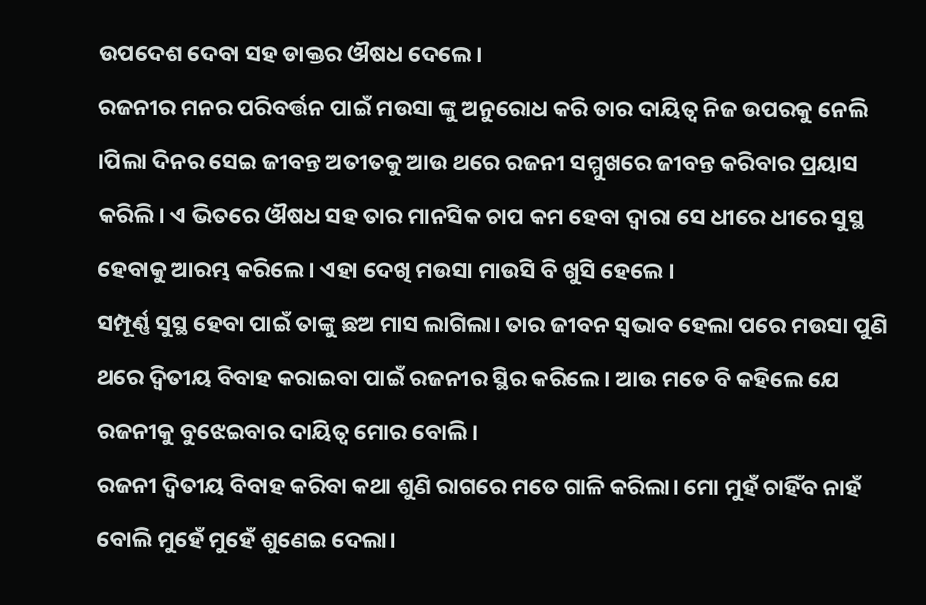ଉପଦେଶ ଦେବା ସହ ଡାକ୍ତର ଔଷଧ ଦେଲେ।
ରଜନୀର ମନର ପରିବର୍ତ୍ତନ ପାଇଁ ମଉସା ଙ୍କୁ ଅନୁରୋଧ କରି ତାର ଦାୟିତ୍ୱ ନିଜ ଉପରକୁ ନେଲି ।ପିଲା ଦିନର ସେଇ ଜୀବନ୍ତ ଅତୀତକୁ ଆଉ ଥରେ ରଜନୀ ସମ୍ମୁଖରେ ଜୀବନ୍ତ କରିବାର ପ୍ରୟାସ କରିଲି। ଏ ଭିତରେ ଔଷଧ ସହ ତାର ମାନସିକ ଚାପ କମ ହେବା ଦ୍ୱାରା ସେ ଧୀରେ ଧୀରେ ସୁସ୍ଥ ହେବାକୁ ଆରମ୍ଭ କରିଲେ। ଏହା ଦେଖି ମଉସା ମାଉସି ବି ଖୁସି ହେଲେ ।
ସମ୍ପୂର୍ଣ୍ଣ ସୁସ୍ଥ ହେବା ପାଇଁ ତାଙ୍କୁ ଛଅ ମାସ ଲାଗିଲା। ତାର ଜୀବନ ସ୍ଵଭାବ ହେଲା ପରେ ମଉସା ପୁଣି ଥରେ ଦ୍ୱିତୀୟ ବିବାହ କରାଇବା ପାଇଁ ରଜନୀର ସ୍ଥିର କରିଲେ । ଆଉ ମତେ ବି କହିଲେ ଯେ ରଜନୀକୁ ବୁଝେଇବାର ଦାୟିତ୍ୱ ମୋର ବୋଲି।
ରଜନୀ ଦ୍ୱିତୀୟ ବିବାହ କରିବା କଥା ଶୁଣି ରାଗରେ ମତେ ଗାଳି କରିଲା। ମୋ ମୁହଁ ଚାହିଁବ ନାହଁ ବୋଲି ମୁହେଁ ମୁହେଁ ଶୁଣେଇ ଦେଲା।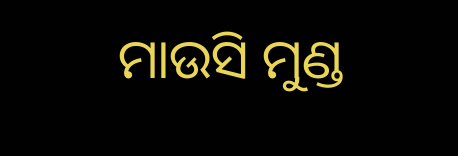ମାଉସି ମୁଣ୍ଡ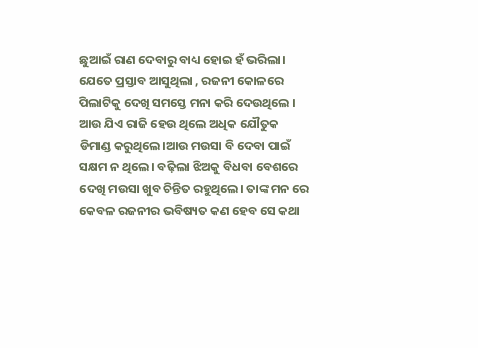ଛୁଆଇଁ ରାଣ ଦେବାରୁ ବାଧ୍ୟ ହୋଇ ହଁ ଭରିଲା। ଯେତେ ପ୍ରସ୍ତାବ ଆସୁଥିଲା , ରଜନୀ କୋଳରେ ପିଲାଟିକୁ ଦେଖି ସମସ୍ତେ ମନା କରି ଦେଉଥିଲେ ।
ଆଉ ଯିଏ ରାଜି ହେଉ ଥିଲେ ଅଧିକ ଯୌତୁକ ଡିମାଣ୍ଡ କରୁଥିଲେ।ଆଉ ମଉସା ବି ଦେବା ପାଇଁ ସକ୍ଷମ ନ ଥିଲେ। ବଢ଼ିଲା ଝିଅକୁ ବିଧବା ବେଶରେ ଦେଖି ମଉସା ଖୁବ ଚିନ୍ତିତ ରହୁଥିଲେ। ତାଙ୍କ ମନ ରେ କେବଳ ରଜନୀର ଭବିଷ୍ୟତ କଣ ହେବ ସେ କଥା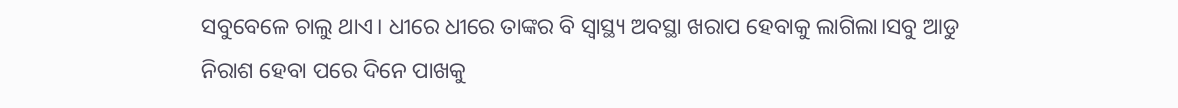ସବୁବେଳେ ଚାଲୁ ଥାଏ। ଧୀରେ ଧୀରେ ତାଙ୍କର ବି ସ୍ୱାସ୍ଥ୍ୟ ଅବସ୍ଥା ଖରାପ ହେବାକୁ ଲାଗିଲା।ସବୁ ଆଡୁ ନିରାଶ ହେବା ପରେ ଦିନେ ପାଖକୁ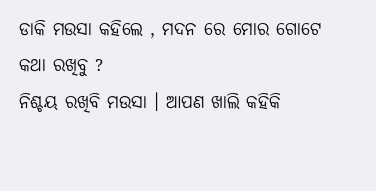ଡାକି ମଉସା କହିଲେ , ମଦନ ରେ ମୋର ଗୋଟେ କଥା ରଖିବୁ ?
ନିଶ୍ଚୟ ରଖିବି ମଉସା । ଆପଣ ଖାଲି କହିକି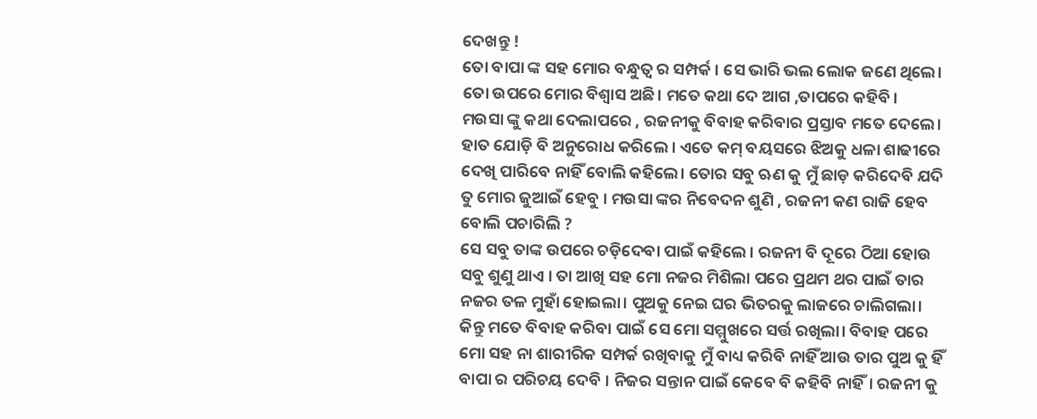ଦେଖନ୍ତୁ !
ତୋ ବାପା ଙ୍କ ସହ ମୋର ବନ୍ଧୁତ୍ୱ ର ସମ୍ପର୍କ । ସେ ଭାରି ଭଲ ଲୋକ ଜଣେ ଥିଲେ। ତୋ ଉପରେ ମୋର ବିଶ୍ୱାସ ଅଛି। ମତେ କଥା ଦେ ଆଗ ,ତାପରେ କହିବି ।
ମଉସା ଙ୍କୁ କଥା ଦେଲାପରେ , ରଜନୀକୁ ବିବାହ କରିବାର ପ୍ରସ୍ତାବ ମତେ ଦେଲେ। ହାତ ଯୋଡ଼ି ବି ଅନୁରୋଧ କରିଲେ । ଏତେ କମ୍ ବୟସରେ ଝିଅକୁ ଧଳା ଶାଢୀରେ ଦେଖି ପାରିବେ ନାହିଁ ବୋଲି କହିଲେ। ତୋର ସବୁ ଋଣ କୁ ମୁଁ ଛାଡ଼ କରିଦେବି ଯଦି ତୁ ମୋର ଜୁଆଇଁ ହେବୁ । ମଉସା ଙ୍କର ନିବେଦନ ଶୁଣି , ରଜନୀ କଣ ରାଜି ହେବ ବୋଲି ପଚାରିଲି ?
ସେ ସବୁ ତାଙ୍କ ଉପରେ ଚଡ଼ିଦେବା ପାଇଁ କହିଲେ । ରଜନୀ ବି ଦୂରେ ଠିଆ ହୋଉ ସବୁ ଶୁଣୁ ଥାଏ । ତା ଆଖି ସହ ମୋ ନଜର ମିଶିଲା ପରେ ପ୍ରଥମ ଥର ପାଇଁ ତାର ନଜର ତଳ ମୁହାଁ ହୋଇଲା। ପୁଅକୁ ନେଇ ଘର ଭିତରକୁ ଲାଜରେ ଚାଲିଗଲା। କିନ୍ତୁ ମତେ ବିବାହ କରିବା ପାଇଁ ସେ ମୋ ସମ୍ମୁଖରେ ସର୍ତ୍ତ ରଖିଲା। ବିବାହ ପରେ ମୋ ସହ ନା ଶାରୀରିକ ସମ୍ପର୍କ ରଖିବାକୁ ମୁଁ ବାଧ୍ୟ କରିବି ନାହିଁ ଆଉ ତାର ପୁଅ କୁ ହିଁ ବାପା ର ପରିଚୟ ଦେବି । ନିଜର ସନ୍ତାନ ପାଇଁ କେବେ ବି କହିବି ନାହିଁ। ରଜନୀ କୁ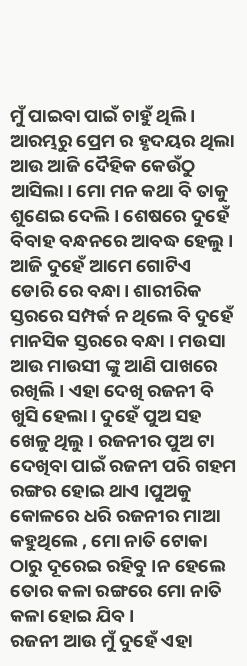ମୁଁ ପାଇବା ପାଇଁ ଚାହୁଁ ଥିଲି । ଆରମ୍ଭରୁ ପ୍ରେମ ର ହୃଦୟର ଥିଲା ଆଉ ଆଜି ଦୈହିକ କେଉଁଠୁ ଆସିଲା। ମୋ ମନ କଥା ବି ତାକୁ ଶୁଣେଇ ଦେଲି। ଶେଷରେ ଦୁହେଁ ବିବାହ ବନ୍ଧନରେ ଆବଦ୍ଧ ହେଲୁ । ଆଜି ଦୁହେଁ ଆମେ ଗୋଟିଏ ଡୋରି ରେ ବନ୍ଧା। ଶାରୀରିକ ସ୍ତରରେ ସମ୍ପର୍କ ନ ଥିଲେ ବି ଦୁହେଁ ମାନସିକ ସ୍ତରରେ ବନ୍ଧା । ମଉସା ଆଉ ମାଉସୀ ଙ୍କୁ ଆଣି ପାଖରେ ରଖିଲି । ଏହା ଦେଖି ରଜନୀ ବି ଖୁସି ହେଲା। ଦୁହେଁ ପୁଅ ସହ ଖେଳୁ ଥିଲୁ । ରଜନୀର ପୁଅ ଟା ଦେଖିବା ପାଇଁ ରଜନୀ ପରି ଗହମ ରଙ୍ଗର ହୋଇ ଥାଏ ।ପୁଅକୁ କୋଳରେ ଧରି ରଜନୀର ମାଆ କହୁଥିଲେ , ମୋ ନାତି ଟୋକା ଠାରୁ ଦୂରେଇ ରହିବୁ ।ନ ହେଲେ ତୋର କଳା ରଙ୍ଗରେ ମୋ ନାତି କଳା ହୋଇ ଯିବ।
ରଜନୀ ଆଉ ମୁଁ ଦୁହେଁ ଏହା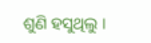ଶୁଣି ହସୁଥିଲୁ ।